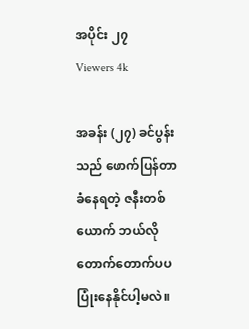အပိုင်း ၂၇
Viewers 4k

အခန်း (၂၇) ခင်ပွန်းသည် ဖောက်ပြန်တာ ခံနေရတဲ့ ဇနီးတစ်ယောက် ဘယ်လို တောက်တောက်ပပ ပြုံးနေနိုင်ပါ့မလဲ။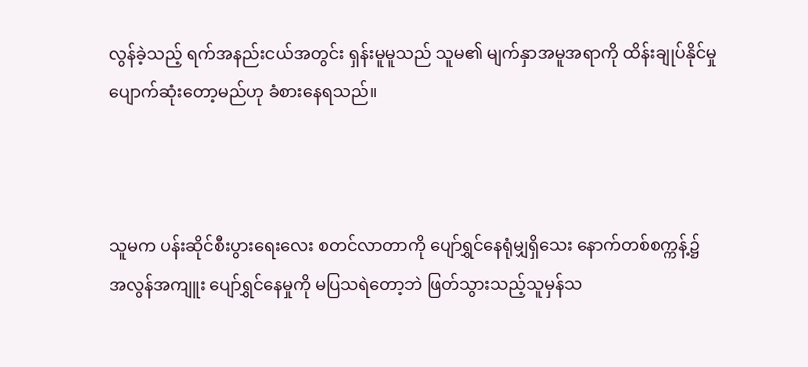လွန်ခဲ့သည့် ရက်အနည်းငယ်အတွင်း ရှန်းမူမူသည် သူမ၏ မျက်နှာအမူအရာကို ထိန်းချုပ်နိုင်မှု ပျောက်ဆုံးတော့မည်ဟု ခံစားနေရသည်။



သူမက ပန်းဆိုင်စီးပွားရေးလေး စတင်လာတာကို ပျော်ရွှင်နေရုံမျှရှိသေး နောက်တစ်စက္ကန့်၌ အလွန်အကျူး ပျော်ရွှင်နေမှုကို မပြသရဲတော့ဘဲ ဖြတ်သွားသည့်သူမှန်သ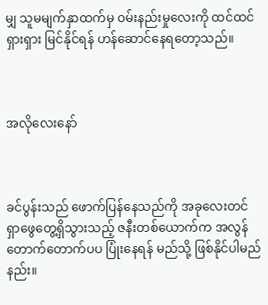မျှ သူမမျက်နှာထက်မှ ဝမ်းနည်းမှုလေးကို ထင်ထင်ရှားရှား မြင်နိုင်ရန် ဟန်ဆောင်နေရတော့သည်။



အလိုလေးနော်



ခင်ပွန်းသည် ဖောက်ပြန်နေသည်ကို အခုလေးတင် ရှာဖွေတွေ့ရှိသွားသည့် ဇနီးတစ်ယောက်က အလွန် တောက်တောက်ပပ ပြုံးနေရန် မည်သို့ ဖြစ်နိုင်ပါမည်နည်း။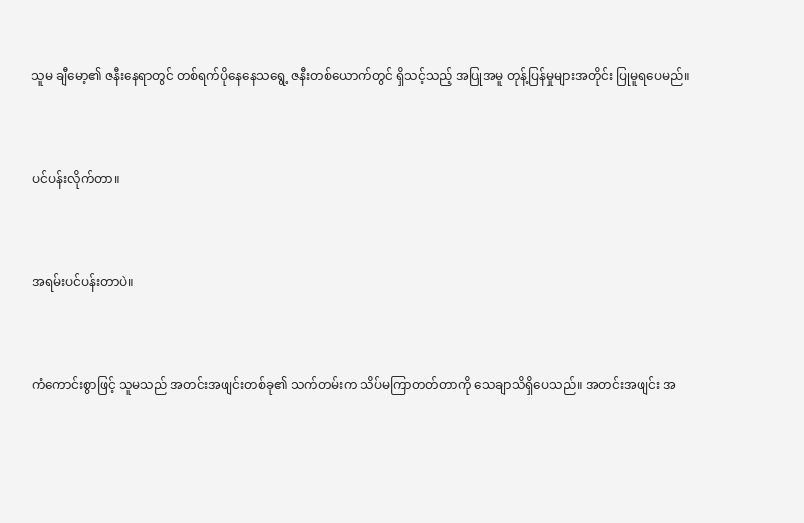သူမ ချီမော့၏ ဇနီးနေရာတွင် တစ်ရက်ပိုနေနေသရွေ့ ဇနီးတစ်ယောက်တွင် ရှိသင့်သည့် အပြုအမူ တုန့်ပြန်မှုများအတိုင်း ပြုမူရပေမည်။



ပင်ပန်းလိုက်တာ။



အရမ်းပင်ပန်းတာပဲ။



ကံကောင်းစွာဖြင့် သူမသည် အတင်းအဖျင်းတစ်ခု၏ သက်တမ်းက သိပ်မကြာတတ်တာကို သေချာသိရှိပေသည်။ အတင်းအဖျင်း အ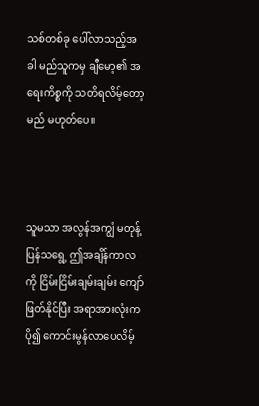သစ်တစ်ခု ပေါ်လာသည့်အခါ မည်သူကမှ ချီမော့၏ အရေးကိစ္စကို သတိရလိမ့်တော့မည် မဟုတ်ပေ။



သူမသာ အလွန်အကျွံ မတုန့်ပြန်သရွေ့ ဤအချိန်ကာလကို ငြိမ်းငြိမ်းချမ်းချမ်း ကျော်ဖြတ်နိုင်ပြီး အရာအားလုံးက ပို၍ ကောင်းမွန်လာပေလိမ့်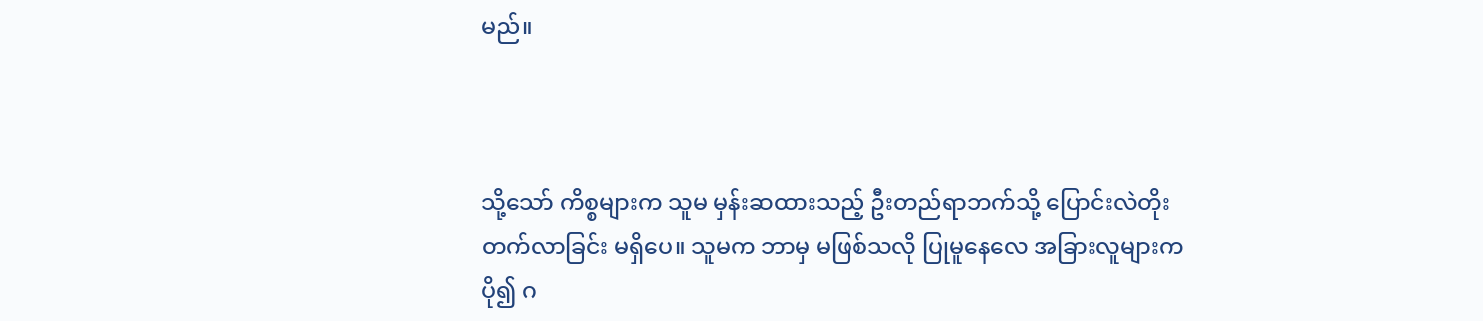မည်။



သို့သော် ကိစ္စများက သူမ မှန်းဆထားသည့် ဦးတည်ရာဘက်သို့ ပြောင်းလဲတိုးတက်လာခြင်း မရှိပေ။ သူမက ဘာမှ မဖြစ်သလို ပြုမူနေလေ အခြားလူများက ပို၍ ဂ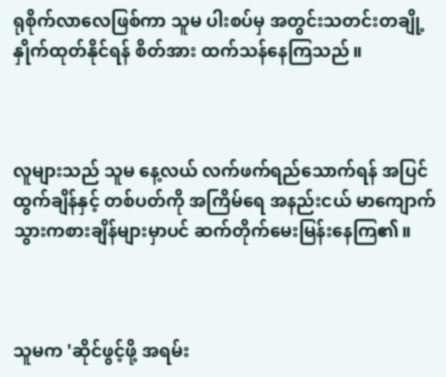ရုစိုက်လာလေဖြစ်ကာ သူမ ပါးစပ်မှ အတွင်းသတင်းတချို့ နှိုက်ထုတ်နိုင်ရန် စိတ်အား ထက်သန်နေကြသည်။



လူများသည် သူမ နေ့လယ် လက်ဖက်ရည်သောက်ရန် အပြင်ထွက်ချိန်နှင့် တစ်ပတ်ကို အကြိမ်ရေ အနည်းငယ် မာကျောက်သွားကစားချိန်များမှာပင် ဆက်တိုက်မေးမြန်းနေကြ၏။



သူမက 'ဆိုင်ဖွင့်ဖို့ အရမ်း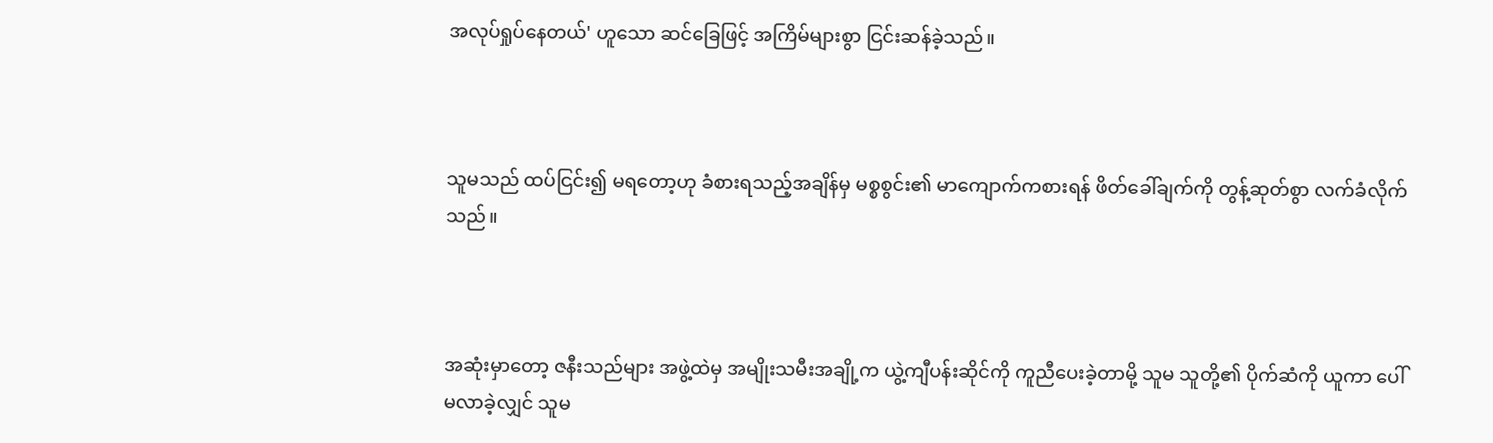အလုပ်ရှုပ်နေတယ်' ဟူသော ဆင်ခြေဖြင့် အကြိမ်များစွာ ငြင်းဆန်ခဲ့သည်။



သူမသည် ထပ်ငြင်း၍ မရတော့ဟု ခံစားရသည့်အချိန်မှ မစ္စစွင်း၏ မာကျောက်ကစားရန် ဖိတ်ခေါ်ချက်ကို တွန့်ဆုတ်စွာ လက်ခံလိုက်သည်။



အဆုံးမှာတော့ ဇနီးသည်များ အဖွဲ့ထဲမှ အမျိုးသမီးအချို့က ယွဲ့ကျီပန်းဆိုင်ကို ကူညီပေးခဲ့တာမို့ သူမ သူတို့၏ ပိုက်ဆံကို ယူကာ ပေါ်မလာခဲ့လျှင် သူမ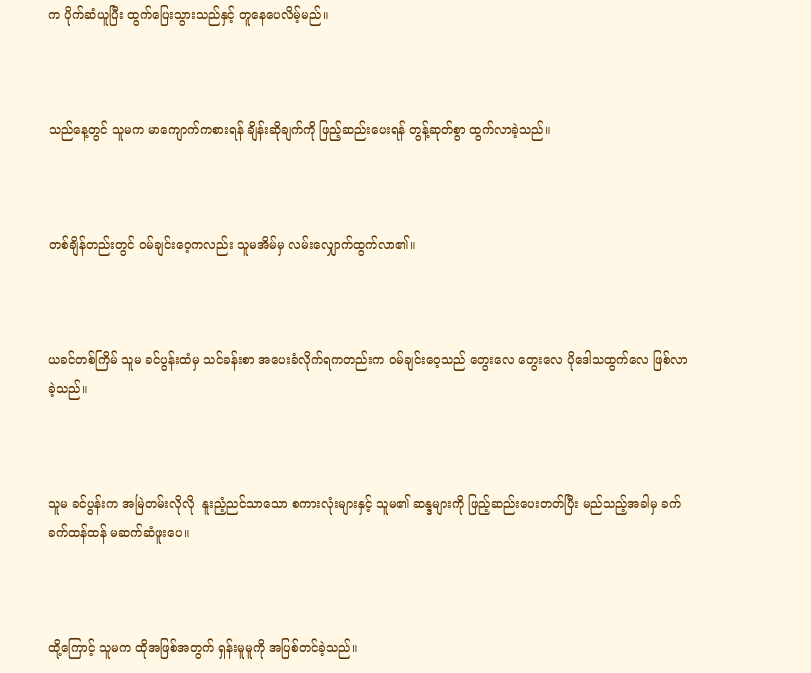က ပိုက်ဆံယူပြီး ထွက်ပြေးသွားသည်နှင့် တူနေပေလိမ့်မည်။



သည်နေ့တွင် သူမက မာကျောက်ကစားရန် ချိန်းဆိုချက်ကို ဖြည့်ဆည်းပေးရန် တွန့်ဆုတ်စွာ ထွက်လာခဲ့သည်။



တစ်ချိန်တည်းတွင် ဝမ်ချင်းဝေ့ကလည်း သူမအိမ်မှ လမ်းလျှောက်ထွက်လာ၏။



ယခင်တစ်ကြိမ် သူမ ခင်ပွန်းထံမှ သင်ခန်းစာ အပေးခံလိုက်ရကတည်းက ဝမ်ချင်းဝေ့သည် တွေးလေ တွေးလေ ပိုဒေါသထွက်လေ ဖြစ်လာခဲ့သည်။



သူမ ခင်ပွန်းက အမြဲတမ်းလိုလို  နူးညံ့ညင်သာသော စကားလုံးများနှင့် သူမ၏ ဆန္ဒများကို ဖြည့်ဆည်းပေးတတ်ပြီး မည်သည့်အခါမှ ခက်ခက်ထန်ထန် မဆက်ဆံဖူးပေ။



ထို့ကြောင့် သူမက ထိုအဖြစ်အတွက် ရှန်းမူမူကို အပြစ်တင်ခဲ့သည်။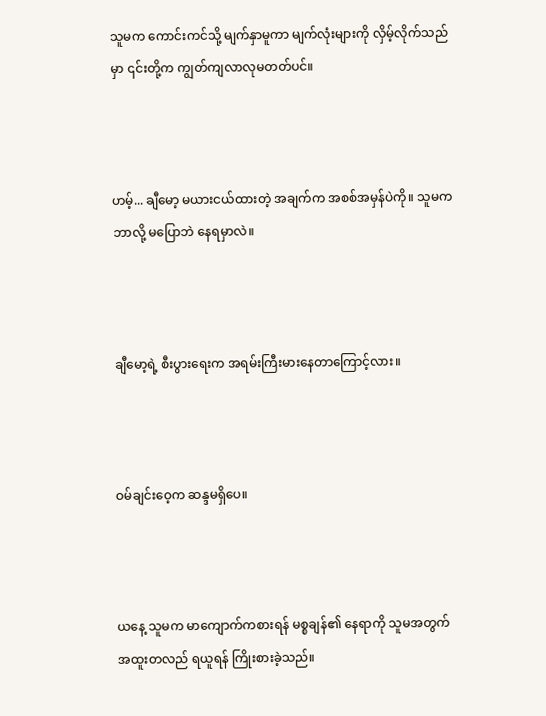သူမက ကောင်းကင်သို့ မျက်နှာမူကာ မျက်လုံးများကို လှိမ့်လိုက်သည်မှာ ၎င်းတို့က ကျွတ်ကျလာလုမတတ်ပင်။



ဟမ့်... ချီမော့ မယားငယ်ထားတဲ့ အချက်က အစစ်အမှန်ပဲကို။ သူမက ဘာလို့ မပြောဘဲ နေရမှာလဲ။



ချီမော့ရဲ့ စီးပွားရေးက အရမ်းကြီးမားနေတာကြောင့်လား။



ဝမ်ချင်းဝေ့က ဆန္ဒမရှိပေ။



ယနေ့ သူမက မာကျောက်ကစားရန် မစ္စချန်၏ နေရာကို သူမအတွက် အထူးတလည် ရယူရန် ကြိုးစားခဲ့သည်။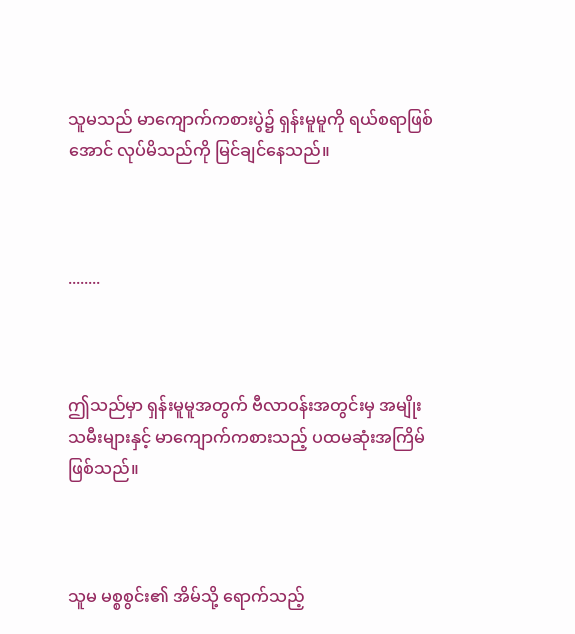သူမသည် မာကျောက်ကစားပွဲ၌ ရှန်းမူမူကို ရယ်စရာဖြစ်အောင် လုပ်မိသည်ကို မြင်ချင်နေသည်။



........



ဤသည်မှာ ရှန်းမူမူအတွက် ဗီလာဝန်းအတွင်းမှ အမျိုးသမီးများနှင့် မာကျောက်ကစားသည့် ပထမဆုံးအကြိမ် ဖြစ်သည်။



သူမ မစ္စစွင်း၏ အိမ်သို့ ရောက်သည့်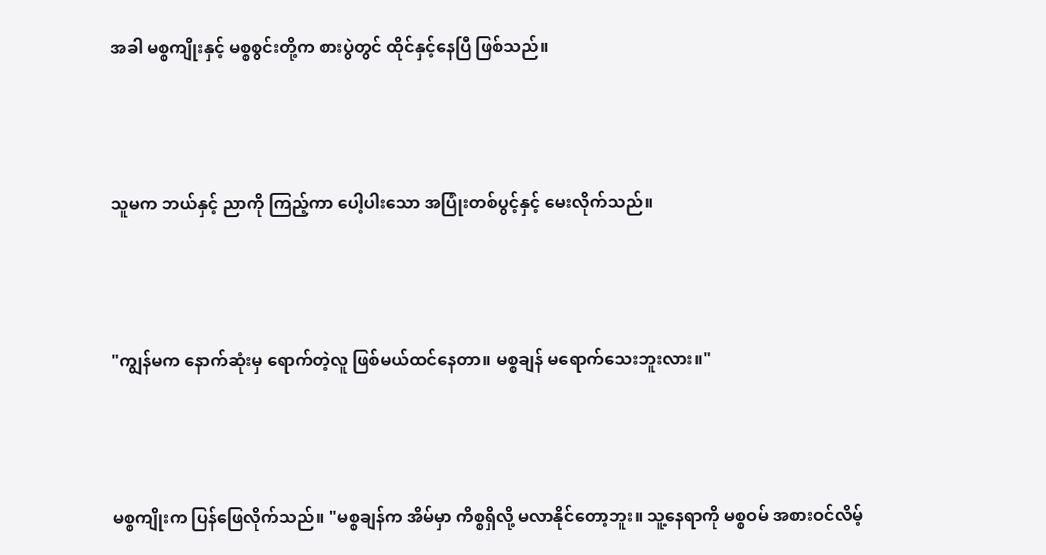အခါ မစ္စကျိုးနှင့် မစ္စစွင်းတို့က စားပွဲတွင် ထိုင်နှင့်နေပြီ ဖြစ်သည်။



သူမက ဘယ်နှင့် ညာကို ကြည့်ကာ ပေါ့ပါးသော အပြုံးတစ်ပွင့်နှင့် မေးလိုက်သည်။



"ကျွန်မက နောက်ဆုံးမှ ရောက်တဲ့လူ ဖြစ်မယ်ထင်နေတာ။ မစ္စချန် မရောက်သေးဘူးလား။"



မစ္စကျိုးက ပြန်ဖြေလိုက်သည်။ "မစ္စချန်က အိမ်မှာ ကိစ္စရှိလို့ မလာနိုင်တော့ဘူး။ သူ့နေရာကို မစ္စဝမ် အစားဝင်လိမ့်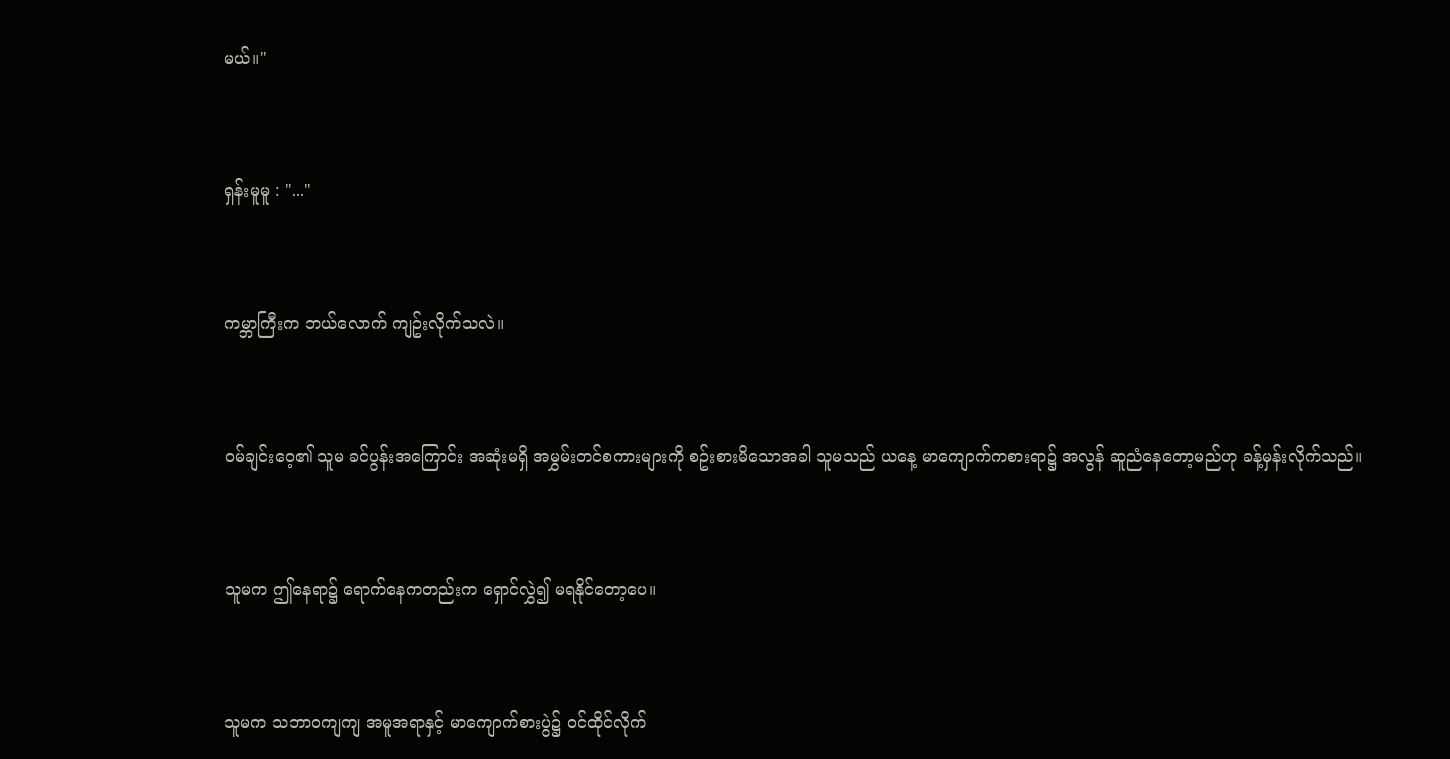မယ်။"



ရှန်းမူမူ : "..."



ကမ္ဘာကြီးက ဘယ်လောက် ကျဥ်းလိုက်သလဲ။



ဝမ်ချင်းဝေ့၏ သူမ ခင်ပွန်းအကြောင်း အဆုံးမရှိ အမွှမ်းတင်စကားများကို စဥ်းစားမိသောအခါ သူမသည် ယနေ့ မာကျောက်ကစားရာ၌ အလွန် ဆူညံနေတော့မည်ဟု ခန့်မှန်းလိုက်သည်။



သူမက ဤနေရာ၌ ရောက်နေကတည်းက ရှောင်လွှဲ၍ မရနိုင်တော့ပေ။



သူမက သဘာဝကျကျ အမူအရာနှင့် မာကျောက်စားပွဲ၌ ဝင်ထိုင်လိုက်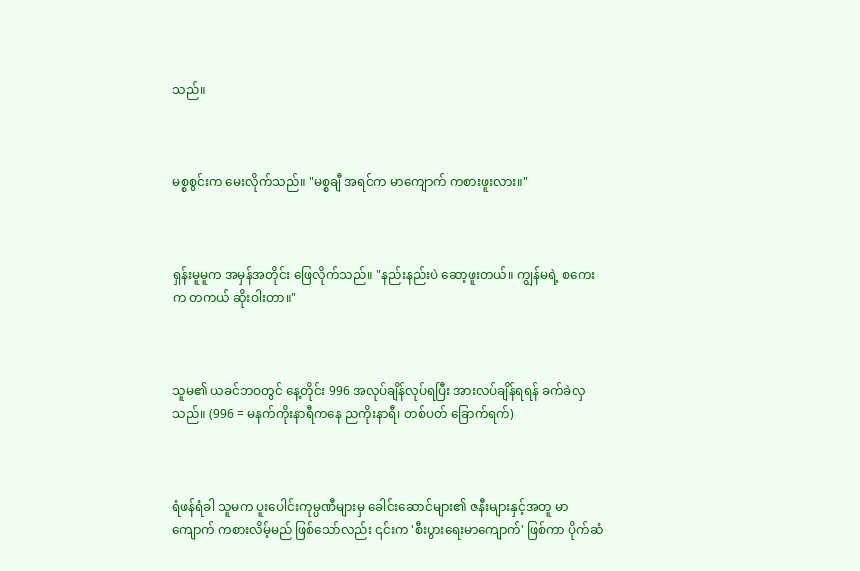သည်။



မစ္စစွင်းက မေးလိုက်သည်။ "မစ္စချီ အရင်က မာကျောက် ကစားဖူးလား။"



ရှန်းမူမူက အမှန်အတိုင်း ဖြေလိုက်သည်။ "နည်းနည်းပဲ ဆော့ဖူးတယ်။ ကျွန်မရဲ့ စကေးက တကယ် ဆိုးဝါးတာ။"



သူမ၏ ယခင်ဘဝတွင် နေ့တိုင်း 996 အလုပ်ချိန်လုပ်ရပြီး အားလပ်ချိန်ရရန် ခက်ခဲလှသည်။ (996 = မနက်ကိုးနာရီကနေ ညကိုးနာရီ၊ တစ်ပတ် ခြောက်ရက်)



ရံဖန်ရံခါ သူမက ပူးပေါင်းကုမ္ပဏီများမှ ခေါင်းဆောင်များ၏ ဇနီးများနှင့်အတူ မာကျောက် ကစားလိမ့်မည် ဖြစ်သော်လည်း ၎င်းက 'စီးပွားရေးမာကျောက်' ဖြစ်ကာ ပိုက်ဆံ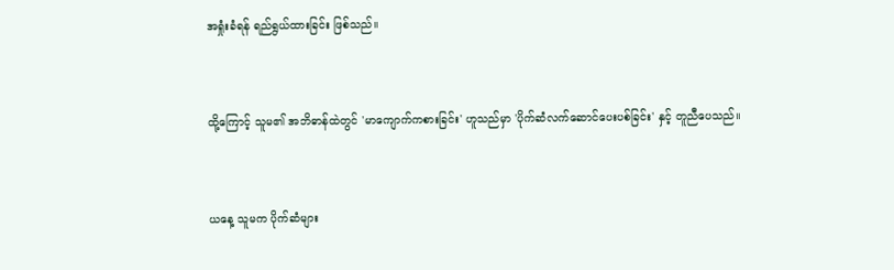အရှုံးခံရန် ရည်ရွယ်ထားခြင်း ဖြစ်သည်။



ထို့ကြောင့် သူမ၏ အဘိဓာန်ထဲတွင် 'မာကျောက်ကစားခြင်း' ဟူသည်မှာ 'ပိုက်ဆံလက်ဆောင်ပေးပစ်ခြင်း' နှင့် တူညီပေသည်။



ယနေ့ သူမက ပိုက်ဆံများ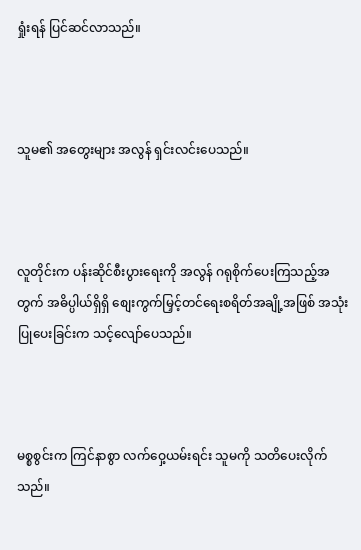ရှုံးရန် ပြင်ဆင်လာသည်။



သူမ၏ အတွေးများ အလွန် ရှင်းလင်းပေသည်။



လူတိုင်းက ပန်းဆိုင်စီးပွားရေးကို အလွန် ဂရုစိုက်ပေးကြသည့်အတွက် အဓိပ္ပါယ်ရှိရှိ စျေးကွက်မြှင့်တင်ရေးစရိတ်အချို့အဖြစ် အသုံးပြုပေးခြင်းက သင့်လျော်ပေသည်။



မစ္စစွင်းက ကြင်နာစွာ လက်ဝှေ့ယမ်းရင်း သူမကို သတိပေးလိုက်သည်။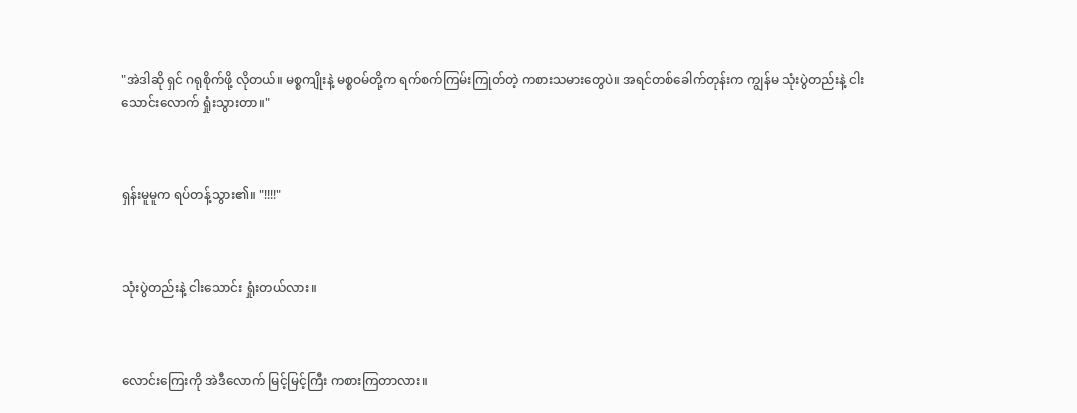"အဲဒါဆို ရှင် ဂရုစိုက်ဖို့ လိုတယ်။ မစ္စကျိုးနဲ့ မစ္စဝမ်တို့က ရက်စက်ကြမ်းကြုတ်တဲ့ ကစားသမားတွေပဲ။ အရင်တစ်ခေါက်တုန်းက ကျွန်မ သုံးပွဲတည်းနဲ့ ငါးသောင်းလောက် ရှုံးသွားတာ။"



ရှန်းမူမူက ရပ်တန့်သွား၏။ "!!!!"



သုံးပွဲတည်းနဲ့ ငါးသောင်း ရှုံးတယ်လား။



လောင်းကြေးကို အဲဒီလောက် မြင့်မြင့်ကြီး ကစားကြတာလား။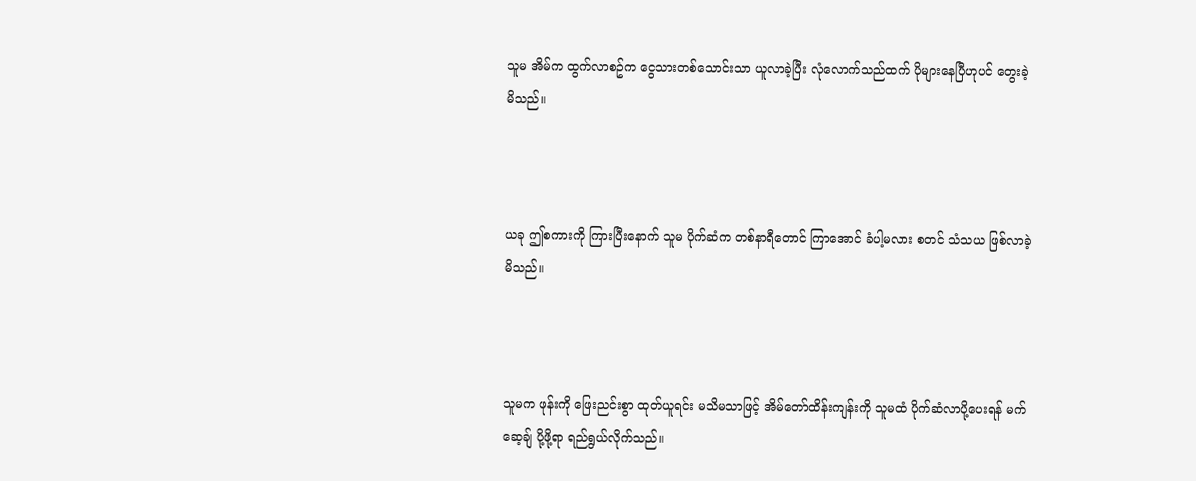သူမ အိမ်က ထွက်လာစဥ်က ငွေသားတစ်သောင်းသာ ယူလာခဲ့ပြီး လုံလောက်သည်ထက် ပိုများနေပြီဟုပင် တွေးခဲ့မိသည်။



ယခု ဤစကားကို ကြားပြီးနောက် သူမ ပိုက်ဆံက တစ်နာရီတောင် ကြာအောင် ခံပါ့မလား စတင် သံသယ ဖြစ်လာခဲ့မိသည်။



သူမက ဖုန်းကို ဖြေးညင်းစွာ ထုတ်ယူရင်း မသိမသာဖြင့် အိမ်တော်ထိန်းကျန်းကို သူမထံ ပိုက်ဆံလာပို့ပေးရန် မက်ဆေ့ချ် ပို့ဖို့ရာ ရည်ရွယ်လိုက်သည်။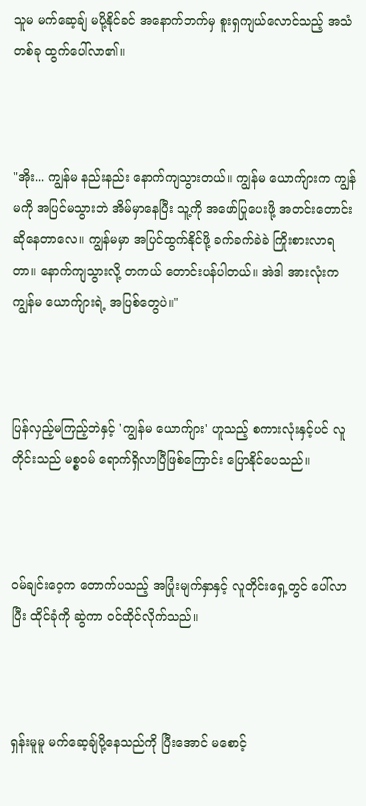သူမ မက်ဆေ့ချ် မပို့နိုင်ခင် အနောက်ဘက်မှ စူးရှကျယ်လောင်သည့် အသံတစ်ခု ထွက်ပေါ်လာ၏။



"အိုး... ကျွန်မ နည်းနည်း နောက်ကျသွားတယ်။ ကျွန်မ ယောက်ျားက ကျွန်မကို အပြင်မသွားဘဲ အိမ်မှာနေပြီး သူ့ကို အဖော်ပြုပေးဖို့ အတင်းတောင်းဆိုနေတာလေ။ ကျွန်မမှာ အပြင်ထွက်နိုင်ဖို့ ခက်ခက်ခဲခဲ ကြိုးစားလာရတာ။ နောက်ကျသွားလို့ တကယ် တောင်းပန်ပါတယ်။ အဲဒါ အားလုံးက ကျွန်မ ယောက်ျားရဲ့ အပြစ်တွေပဲ။"



ပြန်လှည့်မကြည့်ဘဲနှင့် 'ကျွန်မ ယောက်ျား' ဟူသည့် စကားလုံးနှင့်ပင် လူတိုင်းသည် မစ္စဝမ် ရောက်ရှိလာပြီဖြစ်ကြောင်း ပြောနိုင်ပေသည်။



ဝမ်ချင်းဝေ့က တောက်ပသည့် အပြုံးမျက်နှာနှင့် လူတိုင်းရှေ့တွင် ပေါ်လာပြီး ထိုင်ခုံကို ဆွဲကာ ဝင်ထိုင်လိုက်သည်။



ရှန်းမူမူ မက်ဆေ့ချ်ပို့နေသည်ကို ပြီးအောင် မစောင့်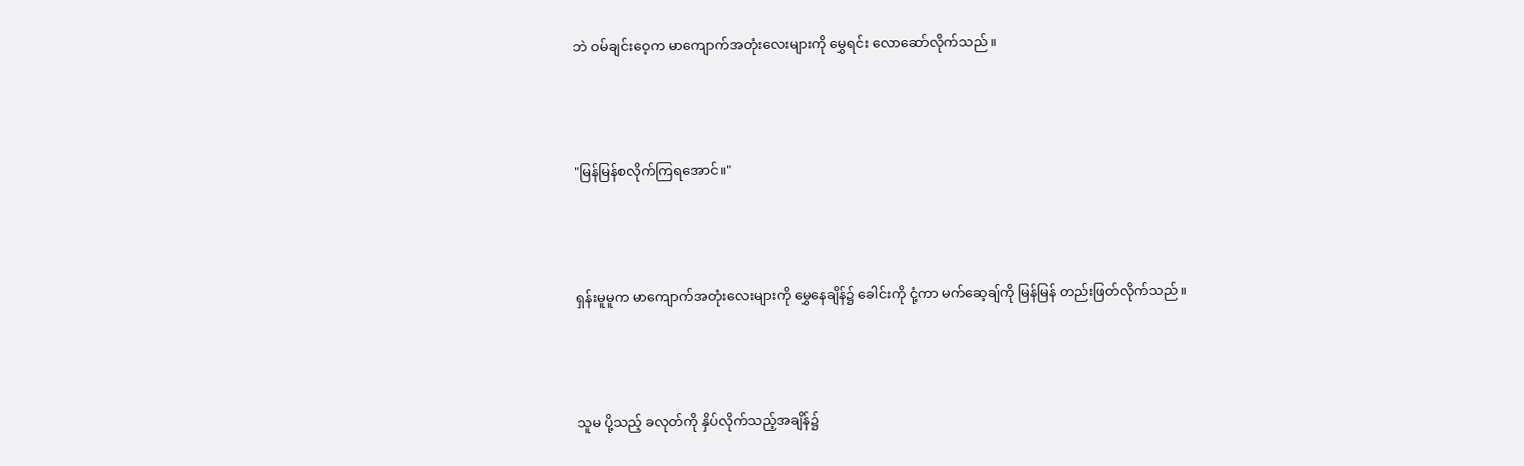ဘဲ ဝမ်ချင်းဝေ့က မာကျောက်အတုံးလေးများကို မွှေရင်း လောဆော်လိုက်သည်။



"မြန်မြန်စလိုက်ကြရအောင်။"



ရှန်းမူမူက မာကျောက်အတုံးလေးများကို မွှေနေချိန်၌ ခေါင်းကို ငုံ့ကာ မက်ဆေ့ချ်ကို မြန်မြန် တည်းဖြတ်လိုက်သည်။



သူမ ပို့သည့် ခလုတ်ကို နှိပ်လိုက်သည့်အချိန်၌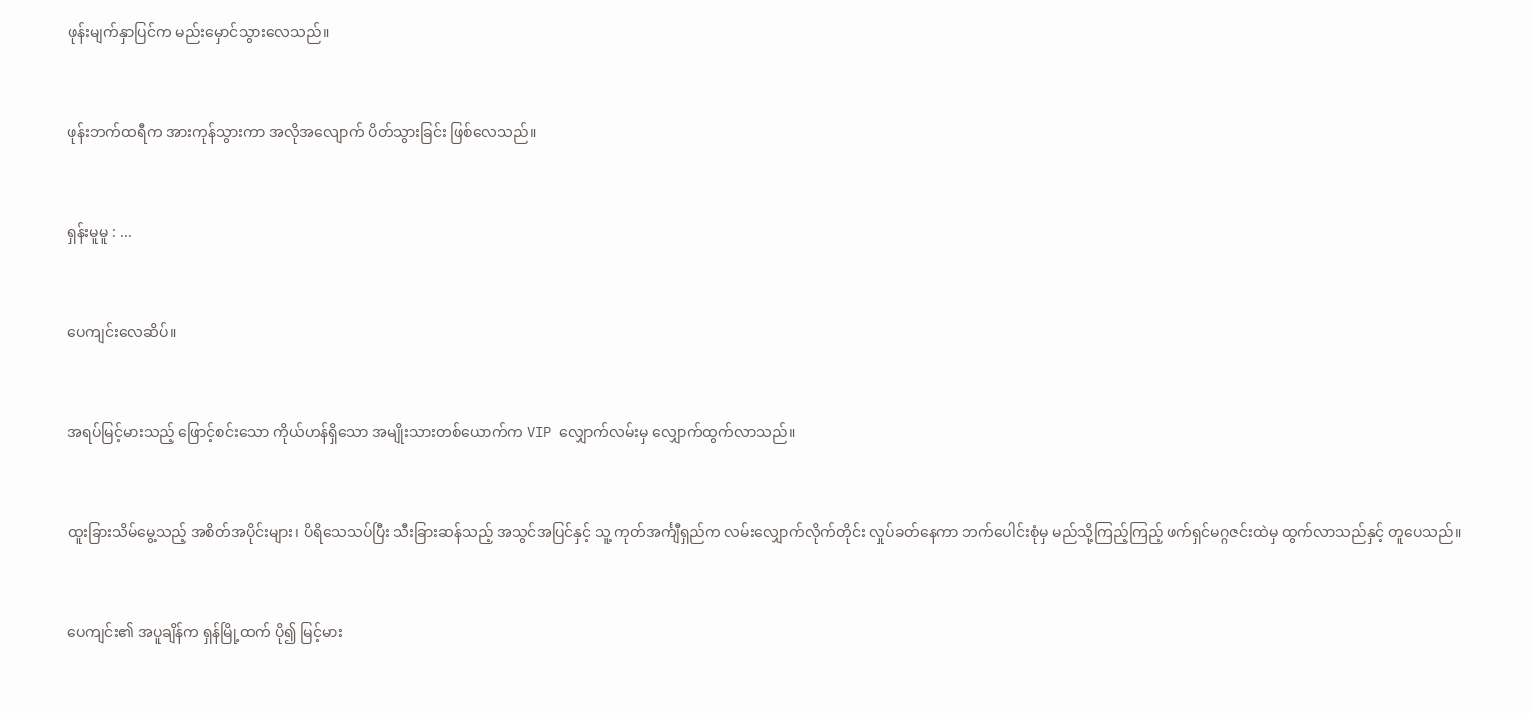ဖုန်းမျက်နှာပြင်က မည်းမှောင်သွားလေသည်။



ဖုန်းဘက်ထရီက အားကုန်သွားကာ အလိုအလျောက် ပိတ်သွားခြင်း ဖြစ်လေသည်။



ရှန်းမူမူ : ...



ပေကျင်းလေဆိပ်။



အရပ်မြင့်မားသည့် ဖြောင့်စင်းသော ကိုယ်ဟန်ရှိသော အမျိုးသားတစ်ယောက်က VIP လျှောက်လမ်းမှ လျှောက်ထွက်လာသည်။



ထူးခြားသိမ်မွေ့သည့် အစိတ်အပိုင်းများ၊ ပိရိသေသပ်ပြီး သီးခြားဆန်သည့် အသွင်အပြင်နှင့် သူ့ ကုတ်အင်္ကျီရှည်က လမ်းလျှောက်လိုက်တိုင်း လှုပ်ခတ်နေကာ ဘက်ပေါင်းစုံမှ မည်သို့ကြည့်ကြည့် ဖက်ရှင်မဂ္ဂဇင်းထဲမှ ထွက်လာသည်နှင့် တူပေသည်။



ပေကျင်း၏ အပူချိန်က ရှန်မြို့ထက် ပို၍ မြင့်မား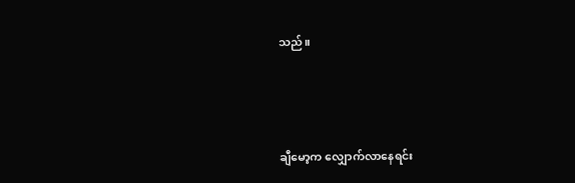သည်။



ချီမော့က လျှောက်လာနေရင်း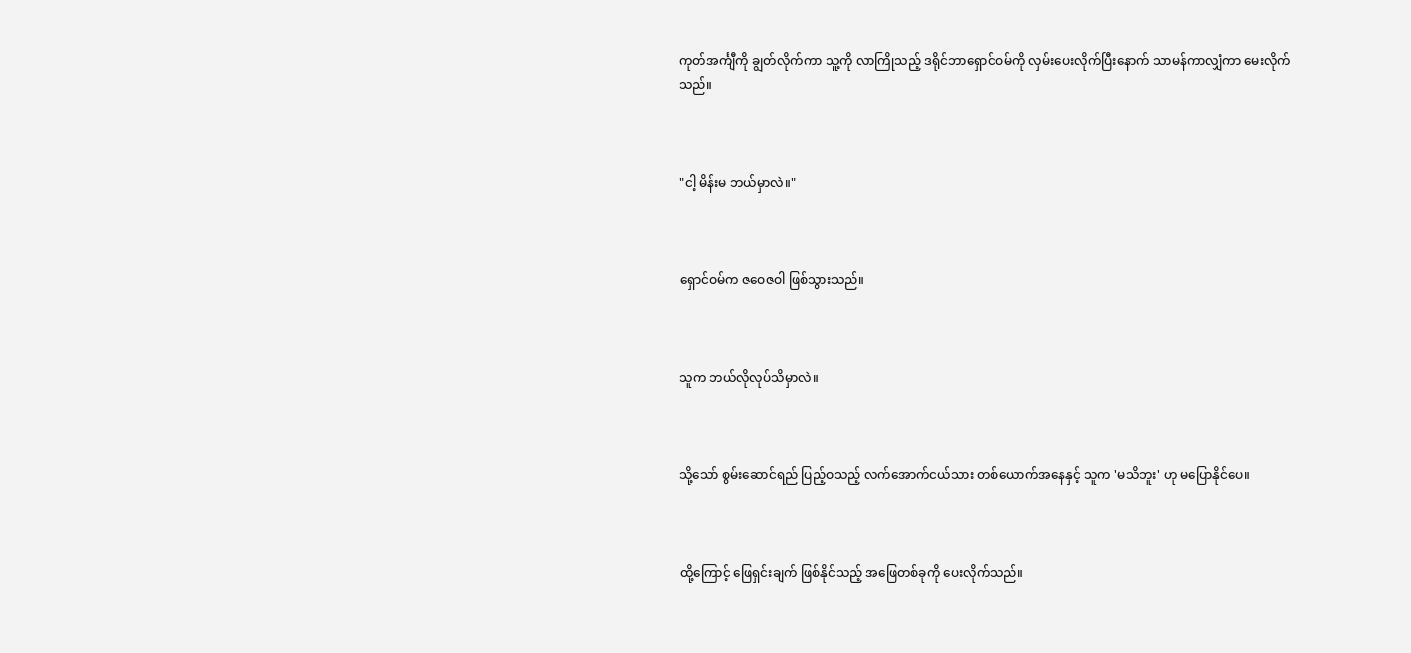ကုတ်အင်္ကျီကို ချွတ်လိုက်ကာ သူ့ကို လာကြိုသည့် ဒရိုင်ဘာရှောင်ဝမ်ကို လှမ်းပေးလိုက်ပြီးနောက် သာမန်ကာလျှံကာ မေးလိုက်သည်။



"ငါ့ မိန်းမ ဘယ်မှာလဲ။"



ရှောင်ဝမ်က ဇဝေဇဝါ ဖြစ်သွားသည်။



သူက ဘယ်လိုလုပ်သိမှာလဲ။



သို့သော် စွမ်းဆောင်ရည် ပြည့်ဝသည့် လက်အောက်ငယ်သား တစ်ယောက်အနေနှင့် သူက 'မသိဘူး' ဟု မပြောနိုင်ပေ။



ထို့ကြောင့် ဖြေရှင်းချက် ဖြစ်နိုင်သည့် အဖြေတစ်ခုကို ပေးလိုက်သည်။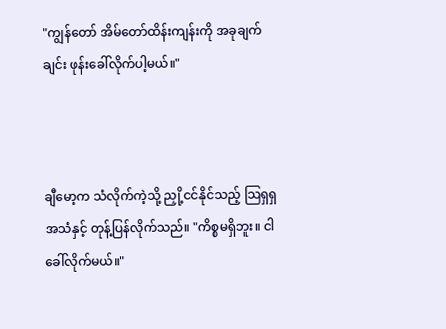"ကျွန်တော် အိမ်တော်ထိန်းကျန်းကို အခုချက်ချင်း ဖုန်းခေါ်လိုက်ပါ့မယ်။"



ချီမော့က သံလိုက်ကဲ့သို့ ညှို့ငင်နိုင်သည့် သြရှရှအသံနှင့် တုန့်ပြန်လိုက်သည်။ "ကိစ္စမရှိဘူး။ ငါ ခေါ်လိုက်မယ်။"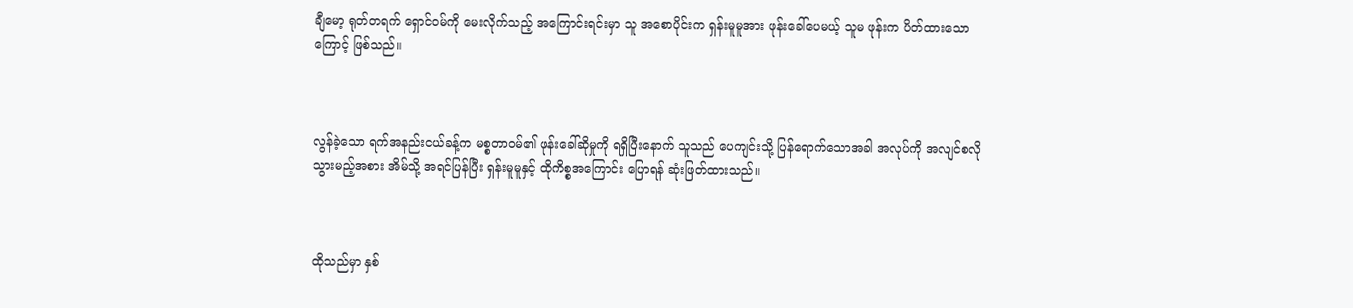ချီမော့ ရုတ်တရက် ရှောင်ဝမ်ကို မေးလိုက်သည့် အကြောင်းရင်းမှာ သူ အစောပိုင်းက ရှန်းမူမူအား ဖုန်းခေါ်ပေမယ့် သူမ ဖုန်းက ပိတ်ထားသောကြောင့် ဖြစ်သည်။



လွန်ခဲ့သော ရက်အနည်းငယ်ခန့်က မစ္စတာဝမ်၏ ဖုန်းခေါ်ဆိုမှုကို ရရှိပြီးနောက် သူသည် ပေကျင်းသို့ ပြန်ရောက်သောအခါ အလုပ်ကို အလျင်စလို သွားမည့်အစား အိမ်သို့ အရင်ပြန်ပြီး ရှန်းမူမူနှင့် ထိုကိစ္စအကြောင်း ပြောရန် ဆုံးဖြတ်ထားသည်။



ထိုသည်မှာ နှစ်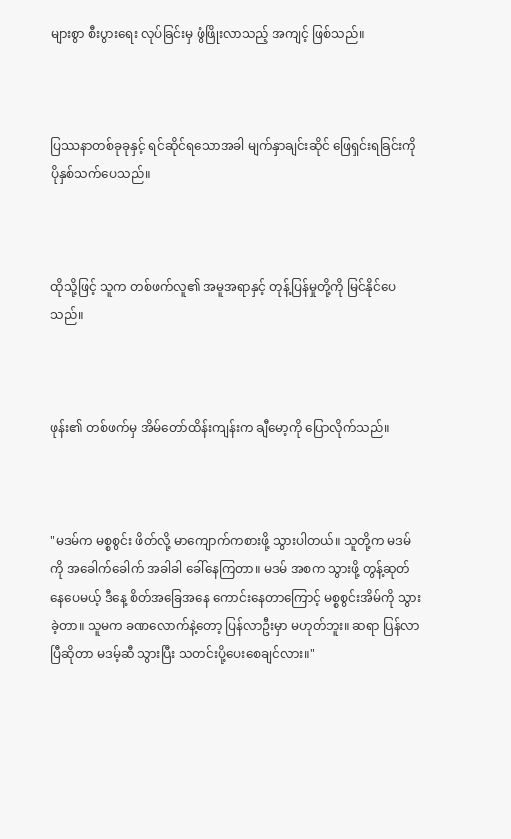များစွာ စီးပွားရေး လုပ်ခြင်းမှ ဖွံဖြိုးလာသည့် အကျင့် ဖြစ်သည်။



ပြဿနာတစ်ခုခုနှင့် ရင်ဆိုင်ရသောအခါ မျက်နှာချင်းဆိုင် ဖြေရှင်းရခြင်းကို ပိုနှစ်သက်ပေသည်။



ထိုသို့ဖြင့် သူက တစ်ဖက်လူ၏ အမူအရာနှင့် တုန့်ပြန်မှုတို့ကို မြင်နိုင်ပေသည်။



ဖုန်း၏ တစ်ဖက်မှ အိမ်တော်ထိန်းကျန်းက ချီမော့ကို ပြောလိုက်သည်။



"မဒမ်က မစ္စစွင်း ဖိတ်လို့ မာကျောက်ကစားဖို့ သွားပါတယ်။ သူတို့က မဒမ်ကို အခေါက်ခေါက် အခါခါ ခေါ်နေကြတာ။ မဒမ် အစက သွားဖို့ တွန့်ဆုတ်နေပေမယ့် ဒီနေ့ စိတ်အခြေအနေ ကောင်းနေတာကြောင့် မစ္စစွင်းအိမ်ကို သွားခဲ့တာ။ သူမက ခဏလောက်နဲ့တော့ ပြန်လာဦးမှာ မဟုတ်ဘူး။ ဆရာ ပြန်လာပြီဆိုတာ မဒမ့်ဆီ သွားပြီး သတင်းပို့ပေးစေချင်လား။"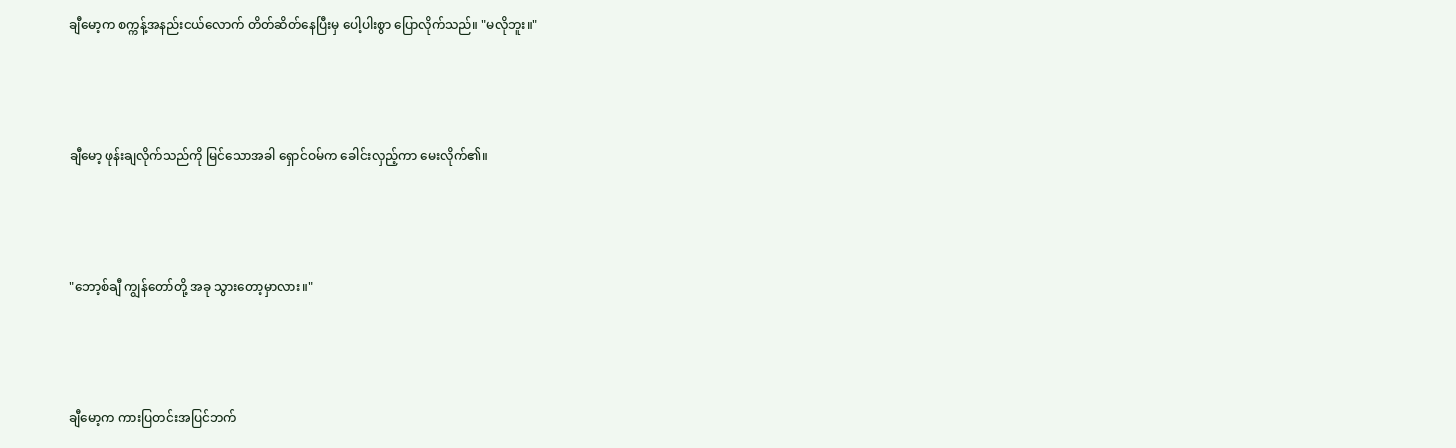ချီမော့က စက္ကန့်အနည်းငယ်လောက် တိတ်ဆိတ်နေပြီးမှ ပေါ့ပါးစွာ ပြောလိုက်သည်။ "မလိုဘူး။"



ချီမော့ ဖုန်းချလိုက်သည်ကို မြင်သောအခါ ရှောင်ဝမ်က ခေါင်းလှည့်ကာ မေးလိုက်၏။



"ဘော့စ်ချီ ကျွန်တော်တို့ အခု သွားတော့မှာလား။"



ချီမော့က ကားပြတင်းအပြင်ဘက်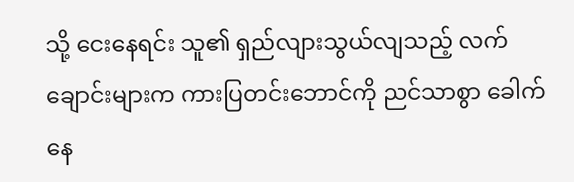သို့ ငေးနေရင်း သူ၏ ရှည်လျားသွယ်လျသည့် လက်ချောင်းများက ကားပြတင်းဘောင်ကို ညင်သာစွာ ခေါက်နေ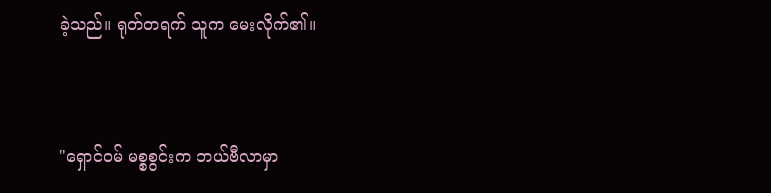ခဲ့သည်။ ရုတ်တရက် သူက မေးလိုက်၏။



"ရှောင်ဝမ် မစ္စစွင်းက ဘယ်ဗီလာမှာ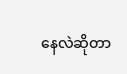နေလဲဆိုတာ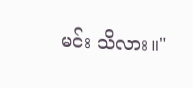မင်း သိလား။"